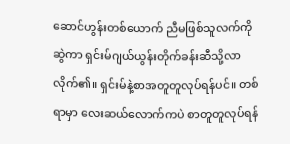ဆောင်ဟွန်းတစ်ယောက် ညီမဖြစ်သူလက်ကိုဆွဲကာ ရှင်းမ်ဂျယ်ယွန်းတိုက်ခန်းဆီသို့လာလိုက်၏။ ရှင်းမ်နဲ့စာအတူတူလုပ်ရန်ပင်။ တစ်ရာမှာ လေးဆယ်လောက်ကပဲ စာတူတူလုပ်ရန်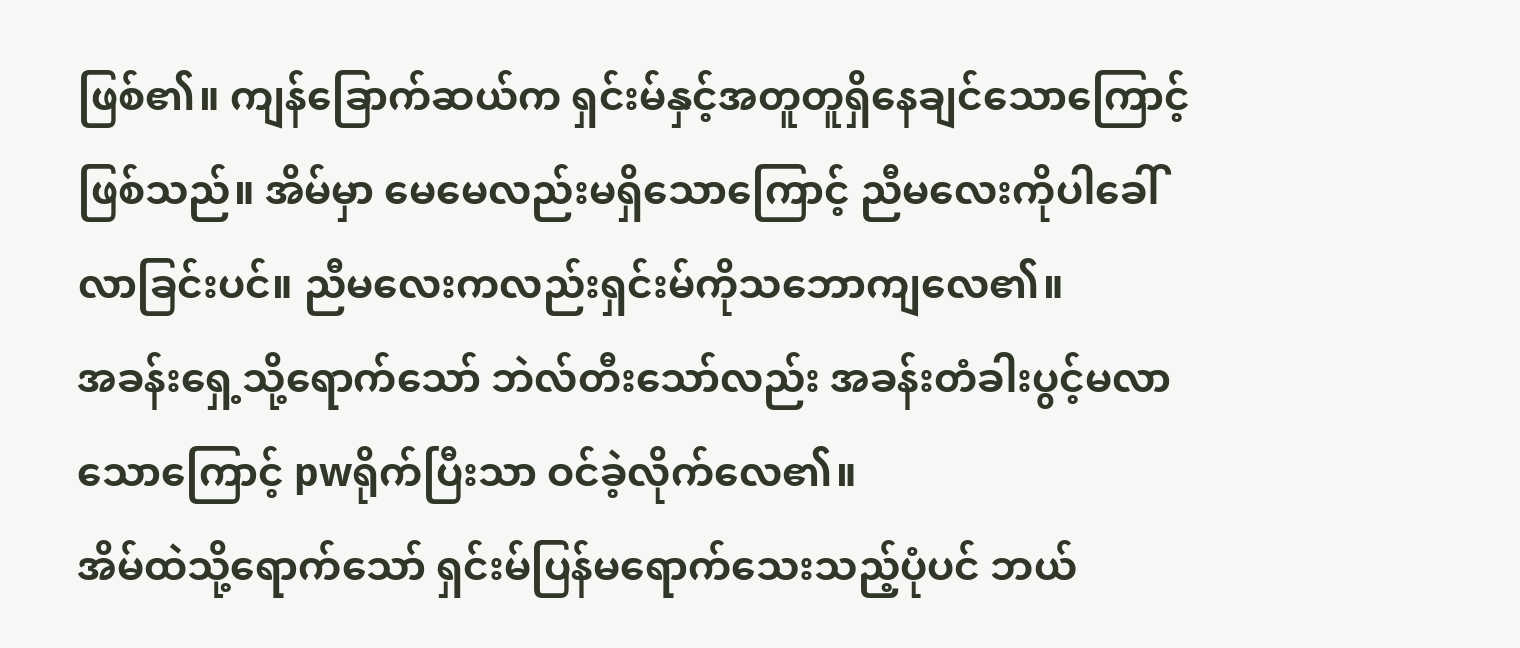ဖြစ်၏။ ကျန်ခြောက်ဆယ်က ရှင်းမ်နှင့်အတူတူရှိနေချင်သောကြောင့်ဖြစ်သည်။ အိမ်မှာ မေမေလည်းမရှိသောကြောင့် ညီမလေးကိုပါခေါ်လာခြင်းပင်။ ညီမလေးကလည်းရှင်းမ်ကိုသဘောကျလေ၏။
အခန်းရှေ့သို့ရောက်သော် ဘဲလ်တီးသော်လည်း အခန်းတံခါးပွင့်မလာသောကြောင့် pwရိုက်ပြီးသာ ဝင်ခဲ့လိုက်လေ၏။
အိမ်ထဲသို့ရောက်သော် ရှင်းမ်ပြန်မရောက်သေးသည့်ပုံပင် ဘယ်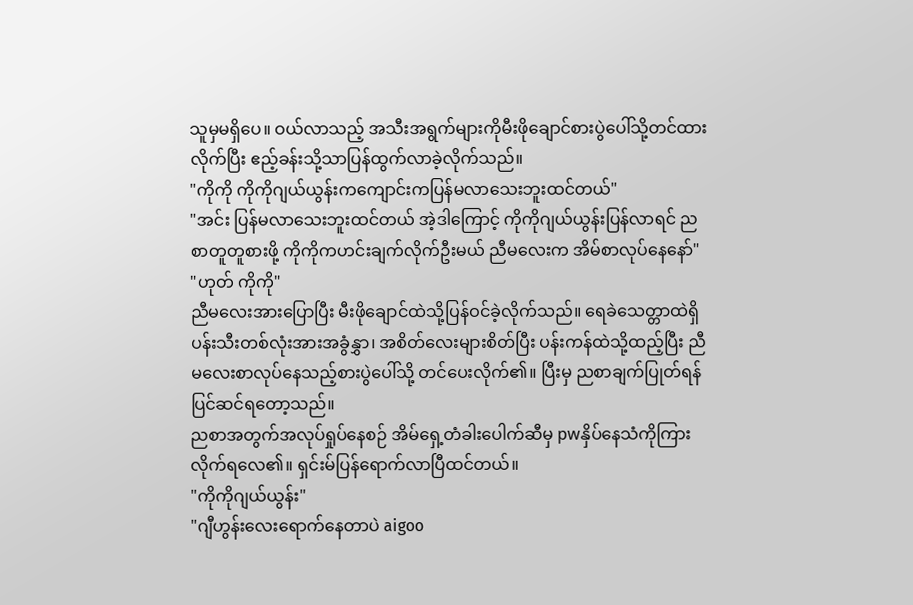သူမှမရှိပေ။ ဝယ်လာသည့် အသီးအရွက်များကိုမီးဖိုချောင်စားပွဲပေါ်သို့တင်ထားလိုက်ပြီး ဧည့်ခန်းသို့သာပြန်ထွက်လာခဲ့လိုက်သည်။
"ကိုကို ကိုကိုဂျယ်ယွန်းကကျောင်းကပြန်မလာသေးဘူးထင်တယ်"
"အင်း ပြန်မလာသေးဘူးထင်တယ် အဲ့ဒါကြောင့် ကိုကိုဂျယ်ယွန်းပြန်လာရင် ညစာတူတူစားဖို့ ကိုကိုကဟင်းချက်လိုက်ဦးမယ် ညီမလေးက အိမ်စာလုပ်နေနော်"
"ဟုတ် ကိုကို"
ညီမလေးအားပြောပြီး မီးဖိုချောင်ထဲသို့ပြန်ဝင်ခဲ့လိုက်သည်။ ရေခဲသေတ္တာထဲရှိ ပန်းသီးတစ်လုံးအားအခွံနွှာ၊ အစိတ်လေးများစိတ်ပြီး ပန်းကန်ထဲသို့ထည့်ပြီး ညီမလေးစာလုပ်နေသည့်စားပွဲပေါ်သို့ တင်ပေးလိုက်၏။ ပြီးမှ ညစာချက်ပြုတ်ရန် ပြင်ဆင်ရတော့သည်။
ညစာအတွက်အလုပ်ရှုပ်နေစဉ် အိမ်ရှေ့တံခါးပေါက်ဆီမှ pwနှိပ်နေသံကိုကြားလိုက်ရလေ၏။ ရှင်းမ်ပြန်ရောက်လာပြီထင်တယ်။
"ကိုကိုဂျယ်ယွန်း"
"ဂျီဟွန်းလေးရောက်နေတာပဲ aigoo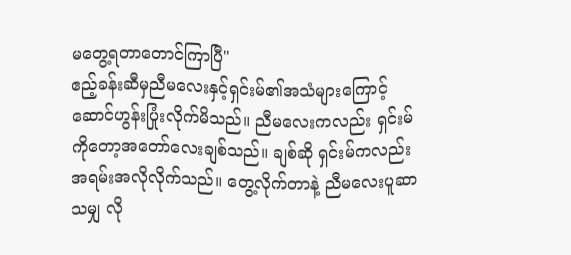မတွေ့ရတာတောင်ကြာပြီ"
ဧည့်ခန်းဆီမှညီမလေးနှင့်ရှင်းမ်၏အသံများကြောင့် ဆောင်ဟွန်းပြုံးလိုက်မိသည်။ ညီမလေးကလည်း ရှင်းမ်ကိုတော့အတော်လေးချစ်သည်။ ချစ်ဆို ရှင်းမ်ကလည်းအရမ်းအလိုလိုက်သည်။ တွေ့လိုက်တာနဲ့ ညီမလေးပူဆာသမျှ လို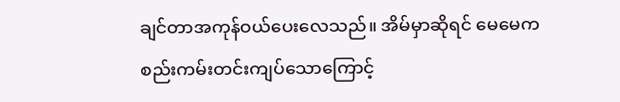ချင်တာအကုန်ဝယ်ပေးလေသည်။ အိမ်မှာဆိုရင် မေမေကစည်းကမ်းတင်းကျပ်သောကြောင့်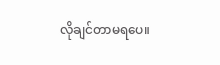လိုချင်တာမရပေ။